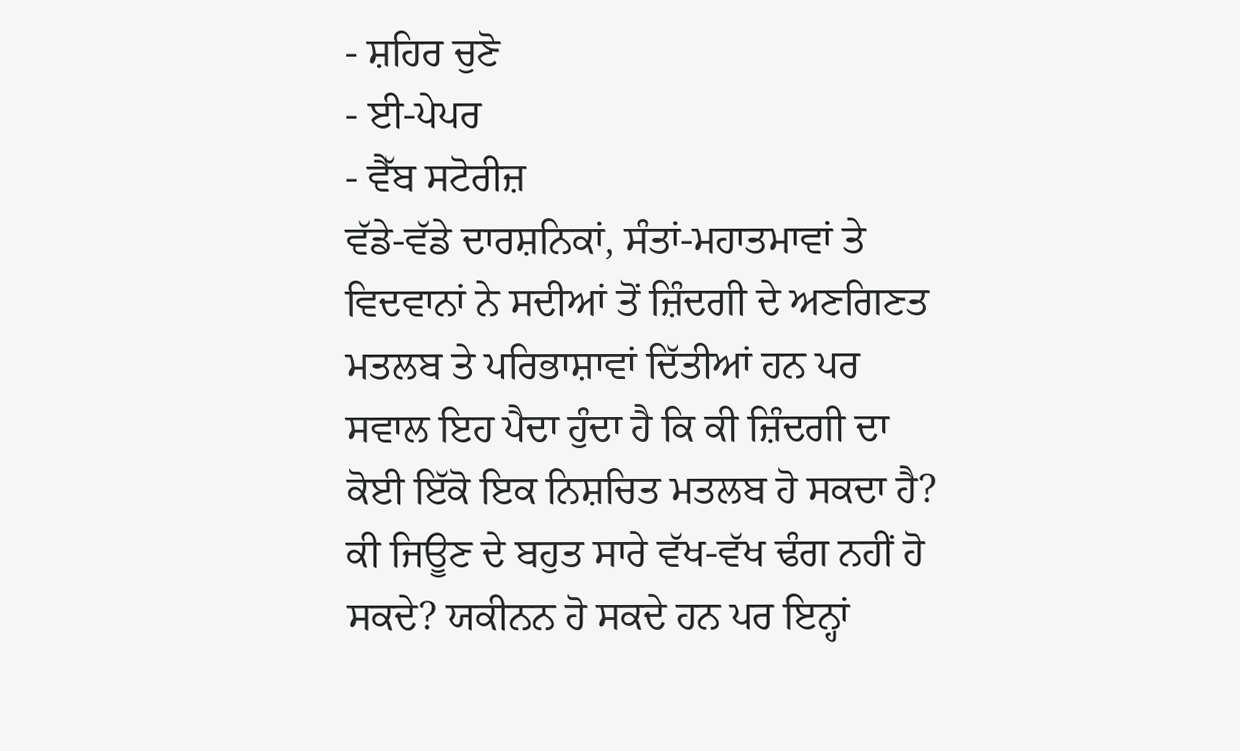- ਸ਼ਹਿਰ ਚੁਣੋ
- ਈ-ਪੇਪਰ
- ਵੈੱਬ ਸਟੋਰੀਜ਼
ਵੱਡੇ-ਵੱਡੇ ਦਾਰਸ਼ਨਿਕਾਂ, ਸੰਤਾਂ-ਮਹਾਤਮਾਵਾਂ ਤੇ ਵਿਦਵਾਨਾਂ ਨੇ ਸਦੀਆਂ ਤੋਂ ਜ਼ਿੰਦਗੀ ਦੇ ਅਣਗਿਣਤ ਮਤਲਬ ਤੇ ਪਰਿਭਾਸ਼ਾਵਾਂ ਦਿੱਤੀਆਂ ਹਨ ਪਰ ਸਵਾਲ ਇਹ ਪੈਦਾ ਹੁੰਦਾ ਹੈ ਕਿ ਕੀ ਜ਼ਿੰਦਗੀ ਦਾ ਕੋਈ ਇੱਕੋ ਇਕ ਨਿਸ਼ਚਿਤ ਮਤਲਬ ਹੋ ਸਕਦਾ ਹੈ? ਕੀ ਜਿਊਣ ਦੇ ਬਹੁਤ ਸਾਰੇ ਵੱਖ-ਵੱਖ ਢੰਗ ਨਹੀਂ ਹੋ ਸਕਦੇ? ਯਕੀਨਨ ਹੋ ਸਕਦੇ ਹਨ ਪਰ ਇਨ੍ਹਾਂ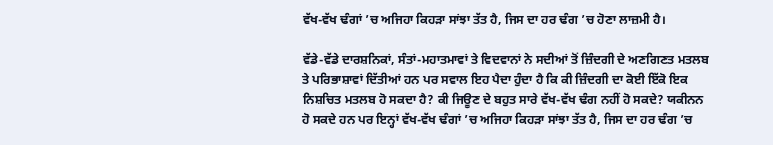ਵੱਖ-ਵੱਖ ਢੰਗਾਂ ’ਚ ਅਜਿਹਾ ਕਿਹੜਾ ਸਾਂਝਾ ਤੱਤ ਹੈ, ਜਿਸ ਦਾ ਹਰ ਢੰਗ ’ਚ ਹੋਣਾ ਲਾਜ਼ਮੀ ਹੈ।

ਵੱਡੇ-ਵੱਡੇ ਦਾਰਸ਼ਨਿਕਾਂ, ਸੰਤਾਂ-ਮਹਾਤਮਾਵਾਂ ਤੇ ਵਿਦਵਾਨਾਂ ਨੇ ਸਦੀਆਂ ਤੋਂ ਜ਼ਿੰਦਗੀ ਦੇ ਅਣਗਿਣਤ ਮਤਲਬ ਤੇ ਪਰਿਭਾਸ਼ਾਵਾਂ ਦਿੱਤੀਆਂ ਹਨ ਪਰ ਸਵਾਲ ਇਹ ਪੈਦਾ ਹੁੰਦਾ ਹੈ ਕਿ ਕੀ ਜ਼ਿੰਦਗੀ ਦਾ ਕੋਈ ਇੱਕੋ ਇਕ ਨਿਸ਼ਚਿਤ ਮਤਲਬ ਹੋ ਸਕਦਾ ਹੈ? ਕੀ ਜਿਊਣ ਦੇ ਬਹੁਤ ਸਾਰੇ ਵੱਖ-ਵੱਖ ਢੰਗ ਨਹੀਂ ਹੋ ਸਕਦੇ? ਯਕੀਨਨ ਹੋ ਸਕਦੇ ਹਨ ਪਰ ਇਨ੍ਹਾਂ ਵੱਖ-ਵੱਖ ਢੰਗਾਂ ’ਚ ਅਜਿਹਾ ਕਿਹੜਾ ਸਾਂਝਾ ਤੱਤ ਹੈ, ਜਿਸ ਦਾ ਹਰ ਢੰਗ ’ਚ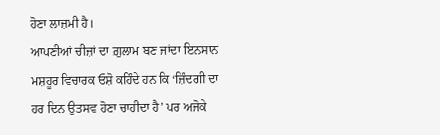ਹੋਣਾ ਲਾਜ਼ਮੀ ਹੈ।
ਆਪਣੀਆਂ ਚੀਜ਼ਾਂ ਦਾ ਗ਼ੁਲਾਮ ਬਣ ਜਾਂਦਾ ਇਨਸਾਨ
ਮਸ਼ਹੂਰ ਵਿਚਾਰਕ ਓਸ਼ੋ ਕਹਿੰਦੇ ਹਨ ਕਿ ‘ਜ਼ਿੰਦਗੀ ਦਾ ਹਰ ਦਿਨ ਉਤਸਵ ਹੋਣਾ ਚਾਹੀਦਾ ਹੈ’ ਪਰ ਅਜੋਕੇ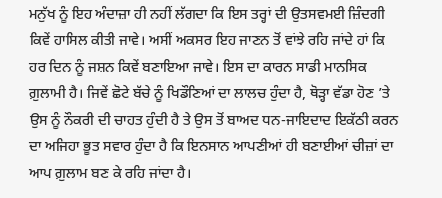ਮਨੁੱਖ ਨੂੰ ਇਹ ਅੰਦਾਜ਼ਾ ਹੀ ਨਹੀਂ ਲੱਗਦਾ ਕਿ ਇਸ ਤਰ੍ਹਾਂ ਦੀ ਉਤਸਵਮਈ ਜ਼ਿੰਦਗੀ ਕਿਵੇਂ ਹਾਸਿਲ ਕੀਤੀ ਜਾਵੇ। ਅਸੀਂ ਅਕਸਰ ਇਹ ਜਾਣਨ ਤੋਂ ਵਾਂਝੇ ਰਹਿ ਜਾਂਦੇ ਹਾਂ ਕਿ ਹਰ ਦਿਨ ਨੂੰ ਜਸ਼ਨ ਕਿਵੇਂ ਬਣਾਇਆ ਜਾਵੇ। ਇਸ ਦਾ ਕਾਰਨ ਸਾਡੀ ਮਾਨਸਿਕ ਗ਼ੁਲਾਮੀ ਹੈ। ਜਿਵੇਂ ਛੋਟੇ ਬੱਚੇ ਨੂੰ ਖਿਡੌਣਿਆਂ ਦਾ ਲਾਲਚ ਹੁੰਦਾ ਹੈ, ਥੋੜ੍ਹਾ ਵੱਡਾ ਹੋਣ ’ਤੇ ਉਸ ਨੂੰ ਨੌਕਰੀ ਦੀ ਚਾਹਤ ਹੁੰਦੀ ਹੈ ਤੇ ਉਸ ਤੋਂ ਬਾਅਦ ਧਨ-ਜਾਇਦਾਦ ਇਕੱਠੀ ਕਰਨ ਦਾ ਅਜਿਹਾ ਭੂਤ ਸਵਾਰ ਹੁੰਦਾ ਹੈ ਕਿ ਇਨਸਾਨ ਆਪਣੀਆਂ ਹੀ ਬਣਾਈਆਂ ਚੀਜ਼ਾਂ ਦਾ ਆਪ ਗ਼ੁਲਾਮ ਬਣ ਕੇ ਰਹਿ ਜਾਂਦਾ ਹੈ।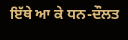ਇੱਥੇ ਆ ਕੇ ਧਨ-ਦੌਲਤ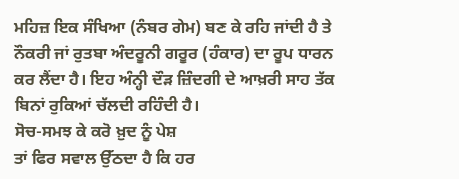ਮਹਿਜ਼ ਇਕ ਸੰਖਿਆ (ਨੰਬਰ ਗੇਮ) ਬਣ ਕੇ ਰਹਿ ਜਾਂਦੀ ਹੈ ਤੇ ਨੌਕਰੀ ਜਾਂ ਰੁਤਬਾ ਅੰਦਰੂਨੀ ਗਰੂਰ (ਹੰਕਾਰ) ਦਾ ਰੂਪ ਧਾਰਨ ਕਰ ਲੈਂਦਾ ਹੈ। ਇਹ ਅੰਨ੍ਹੀ ਦੌੜ ਜ਼ਿੰਦਗੀ ਦੇ ਆਖ਼ਰੀ ਸਾਹ ਤੱਕ ਬਿਨਾਂ ਰੁਕਿਆਂ ਚੱਲਦੀ ਰਹਿੰਦੀ ਹੈ।
ਸੋਚ-ਸਮਝ ਕੇ ਕਰੋ ਖ਼ੁਦ ਨੂੰ ਪੇਸ਼
ਤਾਂ ਫਿਰ ਸਵਾਲ ਉੱਠਦਾ ਹੈ ਕਿ ਹਰ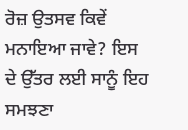ਰੋਜ਼ ਉਤਸਵ ਕਿਵੇਂ ਮਨਾਇਆ ਜਾਵੇ? ਇਸ ਦੇ ਉੱਤਰ ਲਈ ਸਾਨੂੰ ਇਹ ਸਮਝਣਾ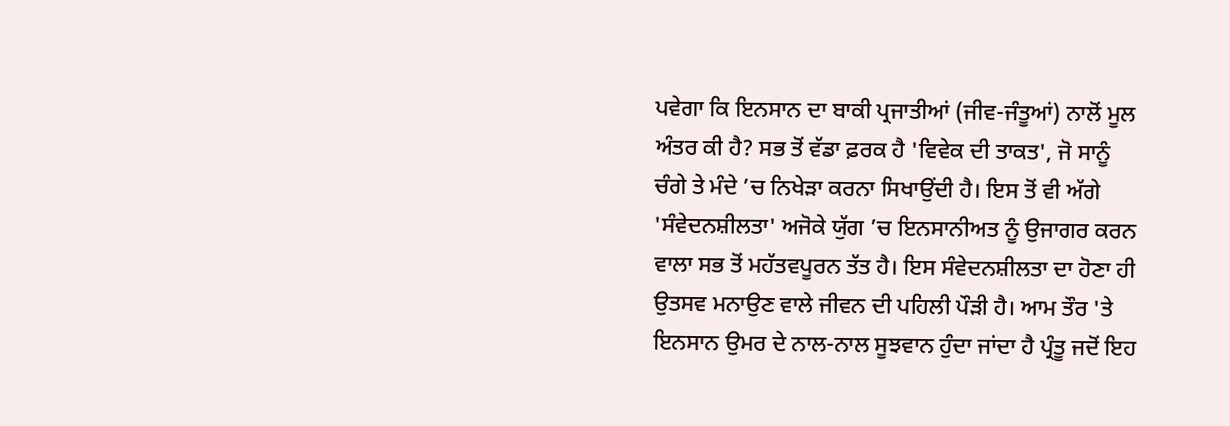ਪਵੇਗਾ ਕਿ ਇਨਸਾਨ ਦਾ ਬਾਕੀ ਪ੍ਰਜਾਤੀਆਂ (ਜੀਵ-ਜੰਤੂਆਂ) ਨਾਲੋਂ ਮੂਲ ਅੰਤਰ ਕੀ ਹੈ? ਸਭ ਤੋਂ ਵੱਡਾ ਫ਼ਰਕ ਹੈ 'ਵਿਵੇਕ ਦੀ ਤਾਕਤ', ਜੋ ਸਾਨੂੰ ਚੰਗੇ ਤੇ ਮੰਦੇ ’ਚ ਨਿਖੇੜਾ ਕਰਨਾ ਸਿਖਾਉਂਦੀ ਹੈ। ਇਸ ਤੋਂ ਵੀ ਅੱਗੇ 'ਸੰਵੇਦਨਸ਼ੀਲਤਾ' ਅਜੋਕੇ ਯੁੱਗ ’ਚ ਇਨਸਾਨੀਅਤ ਨੂੰ ਉਜਾਗਰ ਕਰਨ ਵਾਲਾ ਸਭ ਤੋਂ ਮਹੱਤਵਪੂਰਨ ਤੱਤ ਹੈ। ਇਸ ਸੰਵੇਦਨਸ਼ੀਲਤਾ ਦਾ ਹੋਣਾ ਹੀ ਉਤਸਵ ਮਨਾਉਣ ਵਾਲੇ ਜੀਵਨ ਦੀ ਪਹਿਲੀ ਪੌੜੀ ਹੈ। ਆਮ ਤੌਰ 'ਤੇ ਇਨਸਾਨ ਉਮਰ ਦੇ ਨਾਲ-ਨਾਲ ਸੂਝਵਾਨ ਹੁੰਦਾ ਜਾਂਦਾ ਹੈ ਪ੍ਰੰਤੂ ਜਦੋਂ ਇਹ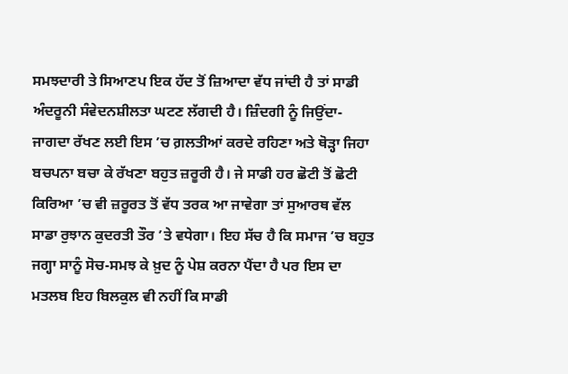ਸਮਝਦਾਰੀ ਤੇ ਸਿਆਣਪ ਇਕ ਹੱਦ ਤੋਂ ਜ਼ਿਆਦਾ ਵੱਧ ਜਾਂਦੀ ਹੈ ਤਾਂ ਸਾਡੀ ਅੰਦਰੂਨੀ ਸੰਵੇਦਨਸ਼ੀਲਤਾ ਘਟਣ ਲੱਗਦੀ ਹੈ। ਜ਼ਿੰਦਗੀ ਨੂੰ ਜਿਉਂਦਾ-ਜਾਗਦਾ ਰੱਖਣ ਲਈ ਇਸ ’ਚ ਗ਼ਲਤੀਆਂ ਕਰਦੇ ਰਹਿਣਾ ਅਤੇ ਥੋੜ੍ਹਾ ਜਿਹਾ ਬਚਪਨਾ ਬਚਾ ਕੇ ਰੱਖਣਾ ਬਹੁਤ ਜ਼ਰੂਰੀ ਹੈ। ਜੇ ਸਾਡੀ ਹਰ ਛੋਟੀ ਤੋਂ ਛੋਟੀ ਕਿਰਿਆ ’ਚ ਵੀ ਜ਼ਰੂਰਤ ਤੋਂ ਵੱਧ ਤਰਕ ਆ ਜਾਵੇਗਾ ਤਾਂ ਸੁਆਰਥ ਵੱਲ ਸਾਡਾ ਰੁਝਾਨ ਕੁਦਰਤੀ ਤੌਰ ’ਤੇ ਵਧੇਗਾ। ਇਹ ਸੱਚ ਹੈ ਕਿ ਸਮਾਜ ’ਚ ਬਹੁਤ ਜਗ੍ਹਾ ਸਾਨੂੰ ਸੋਚ-ਸਮਝ ਕੇ ਖ਼ੁਦ ਨੂੰ ਪੇਸ਼ ਕਰਨਾ ਪੈਂਦਾ ਹੈ ਪਰ ਇਸ ਦਾ ਮਤਲਬ ਇਹ ਬਿਲਕੁਲ ਵੀ ਨਹੀਂ ਕਿ ਸਾਡੀ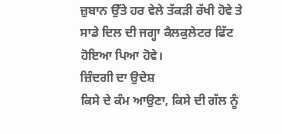ਜ਼ੁਬਾਨ ਉੱਤੇ ਹਰ ਵੇਲੇ ਤੱਕੜੀ ਰੱਖੀ ਹੋਵੇ ਤੇ ਸਾਡੇ ਦਿਲ ਦੀ ਜਗ੍ਹਾ ਕੈਲਕੁਲੇਟਰ ਫਿੱਟ ਹੋਇਆ ਪਿਆ ਹੋਵੇ।
ਜ਼ਿੰਦਗੀ ਦਾ ਉਦੇਸ਼
ਕਿਸੇ ਦੇ ਕੰਮ ਆਉਣਾ, ਕਿਸੇ ਦੀ ਗੱਲ ਨੂੰ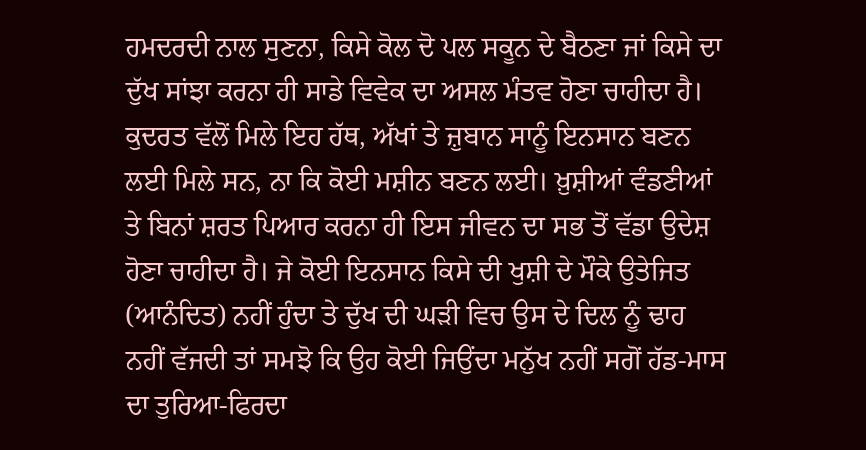ਹਮਦਰਦੀ ਨਾਲ ਸੁਣਨਾ, ਕਿਸੇ ਕੋਲ ਦੋ ਪਲ ਸਕੂਨ ਦੇ ਬੈਠਣਾ ਜਾਂ ਕਿਸੇ ਦਾ ਦੁੱਖ ਸਾਂਝਾ ਕਰਨਾ ਹੀ ਸਾਡੇ ਵਿਵੇਕ ਦਾ ਅਸਲ ਮੰਤਵ ਹੋਣਾ ਚਾਹੀਦਾ ਹੈ। ਕੁਦਰਤ ਵੱਲੋਂ ਮਿਲੇ ਇਹ ਹੱਥ, ਅੱਖਾਂ ਤੇ ਜ਼ੁਬਾਨ ਸਾਨੂੰ ਇਨਸਾਨ ਬਣਨ ਲਈ ਮਿਲੇ ਸਨ, ਨਾ ਕਿ ਕੋਈ ਮਸ਼ੀਨ ਬਣਨ ਲਈ। ਖ਼ੁਸ਼ੀਆਂ ਵੰਡਣੀਆਂ ਤੇ ਬਿਨਾਂ ਸ਼ਰਤ ਪਿਆਰ ਕਰਨਾ ਹੀ ਇਸ ਜੀਵਨ ਦਾ ਸਭ ਤੋਂ ਵੱਡਾ ਉਦੇਸ਼ ਹੋਣਾ ਚਾਹੀਦਾ ਹੈ। ਜੇ ਕੋਈ ਇਨਸਾਨ ਕਿਸੇ ਦੀ ਖੁਸ਼ੀ ਦੇ ਮੌਕੇ ਉਤੇਜਿਤ (ਆਨੰਦਿਤ) ਨਹੀਂ ਹੁੰਦਾ ਤੇ ਦੁੱਖ ਦੀ ਘੜੀ ਵਿਚ ਉਸ ਦੇ ਦਿਲ ਨੂੰ ਢਾਹ ਨਹੀਂ ਵੱਜਦੀ ਤਾਂ ਸਮਝੋ ਕਿ ਉਹ ਕੋਈ ਜਿਉਂਦਾ ਮਨੁੱਖ ਨਹੀਂ ਸਗੋਂ ਹੱਡ-ਮਾਸ ਦਾ ਤੁਰਿਆ-ਫਿਰਦਾ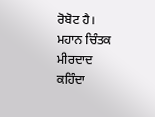ਰੋਬੋਟ ਹੈ। ਮਹਾਨ ਚਿੰਤਕ ਮੀਰਦਾਦ ਕਹਿੰਦਾ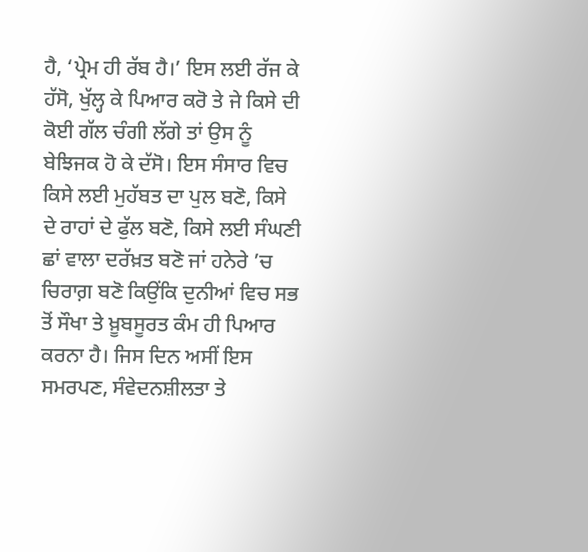ਹੈ, ‘ਪ੍ਰੇਮ ਹੀ ਰੱਬ ਹੈ।’ ਇਸ ਲਈ ਰੱਜ ਕੇ ਹੱਸੋ, ਖੁੱਲ੍ਹ ਕੇ ਪਿਆਰ ਕਰੋ ਤੇ ਜੇ ਕਿਸੇ ਦੀ ਕੋਈ ਗੱਲ ਚੰਗੀ ਲੱਗੇ ਤਾਂ ਉਸ ਨੂੰ ਬੇਝਿਜਕ ਹੋ ਕੇ ਦੱਸੋ। ਇਸ ਸੰਸਾਰ ਵਿਚ ਕਿਸੇ ਲਈ ਮੁਹੱਬਤ ਦਾ ਪੁਲ ਬਣੋ, ਕਿਸੇ ਦੇ ਰਾਹਾਂ ਦੇ ਫੁੱਲ ਬਣੋ, ਕਿਸੇ ਲਈ ਸੰਘਣੀ ਛਾਂ ਵਾਲਾ ਦਰੱਖ਼ਤ ਬਣੋ ਜਾਂ ਹਨੇਰੇ ’ਚ ਚਿਰਾਗ਼ ਬਣੋ ਕਿਉਂਕਿ ਦੁਨੀਆਂ ਵਿਚ ਸਭ ਤੋਂ ਸੌਖਾ ਤੇ ਖ਼ੂਬਸੂਰਤ ਕੰਮ ਹੀ ਪਿਆਰ ਕਰਨਾ ਹੈ। ਜਿਸ ਦਿਨ ਅਸੀਂ ਇਸ ਸਮਰਪਣ, ਸੰਵੇਦਨਸ਼ੀਲਤਾ ਤੇ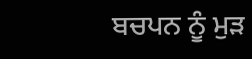ਬਚਪਨ ਨੂੰ ਮੁੜ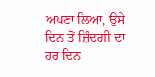ਅਪਣਾ ਲਿਆ, ਉਸੇ ਦਿਨ ਤੋਂ ਜ਼ਿੰਦਗੀ ਦਾ ਹਰ ਦਿਨ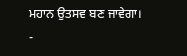ਮਹਾਨ ਉਤਸਵ ਬਣ ਜਾਵੇਗਾ।
-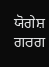ਯੋਗੇਸ਼ ਗਰਗ